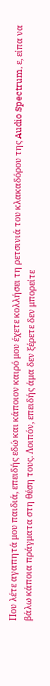Που λέτε αγαπητά μου παιδιά, επειδής εδώ και κάποιον καιρό μου έχετε κολλήσει τη ρετσινιά του κλακαδόρου της Audio Spectrum, ε, είπα να βάλω κάποια πράγματα στη θέση τους. Λοιπόν, επειδής άμα δεν ξέρετε δεν μπορείτε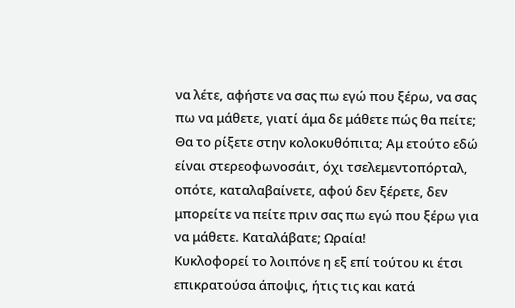να λέτε, αφήστε να σας πω εγώ που ξέρω, να σας πω να μάθετε, γιατί άμα δε μάθετε πώς θα πείτε; Θα το ρίξετε στην κολοκυθόπιτα; Αμ ετούτο εδώ είναι στερεοφωνοσάιτ, όχι τσελεμεντοπόρταλ, οπότε, καταλαβαίνετε, αφού δεν ξέρετε, δεν μπορείτε να πείτε πριν σας πω εγώ που ξέρω για να μάθετε. Καταλάβατε; Ωραία!
Κυκλοφορεί το λοιπόνε η εξ επί τούτου κι έτσι επικρατούσα άποψις, ήτις τις και κατά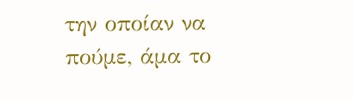την οποίαν να πούμε, άμα το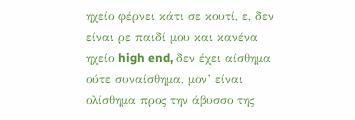ηχείο φέρνει κάτι σε κουτί, ε, δεν είναι ρε παιδί μου και κανένα ηχείο high end, δεν έχει αίσθημα ούτε συναίσθημα, μον’ είναι ολίσθημα προς την άβυσσο της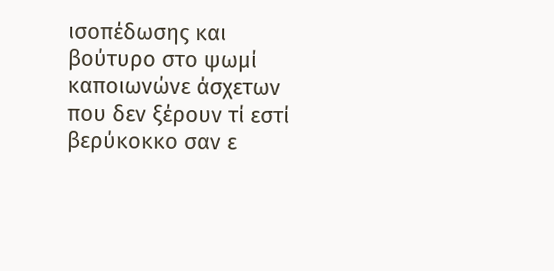ισοπέδωσης και βούτυρο στο ψωμί καποιωνώνε άσχετων που δεν ξέρουν τί εστί βερύκοκκο σαν ε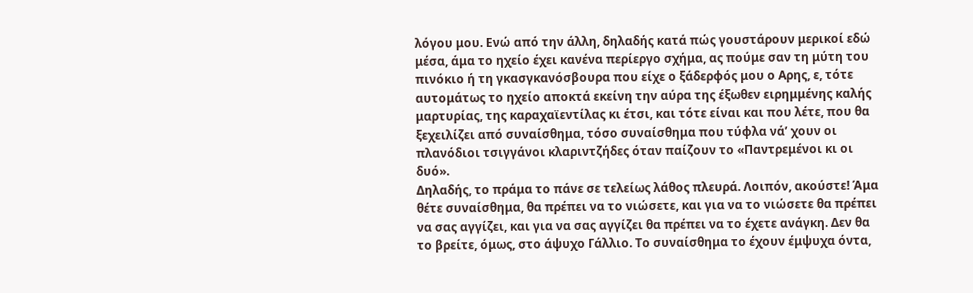λόγου μου. Ενώ από την άλλη, δηλαδής κατά πώς γουστάρουν μερικοί εδώ μέσα, άμα το ηχείο έχει κανένα περίεργο σχήμα, ας πούμε σαν τη μύτη του πινόκιο ή τη γκασγκανόσβουρα που είχε ο ξάδερφός μου ο Αρης, ε, τότε αυτομάτως το ηχείο αποκτά εκείνη την αύρα της έξωθεν ειρημμένης καλής μαρτυρίας, της καραχαϊεντίλας κι έτσι, και τότε είναι και που λέτε, που θα ξεχειλίζει από συναίσθημα, τόσο συναίσθημα που τύφλα νά’ χουν οι πλανόδιοι τσιγγάνοι κλαριντζήδες όταν παίζουν το «Παντρεμένοι κι οι δυό».
Δηλαδής, το πράμα το πάνε σε τελείως λάθος πλευρά. Λοιπόν, ακούστε! Άμα θέτε συναίσθημα, θα πρέπει να το νιώσετε, και για να το νιώσετε θα πρέπει να σας αγγίζει, και για να σας αγγίζει θα πρέπει να το έχετε ανάγκη. Δεν θα το βρείτε, όμως, στο άψυχο Γάλλιο. Το συναίσθημα το έχουν έμψυχα όντα,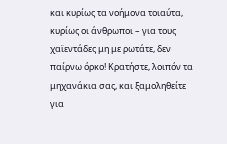και κυρίως τα νοήμονα τοιαύτα, κυρίως οι άνθρωποι – για τους χαϊεντάδες μη με ρωτάτε, δεν παίρνω όρκο! Κρατήστε, λοιπόν τα μηχανάκια σας, και ξαμοληθείτε για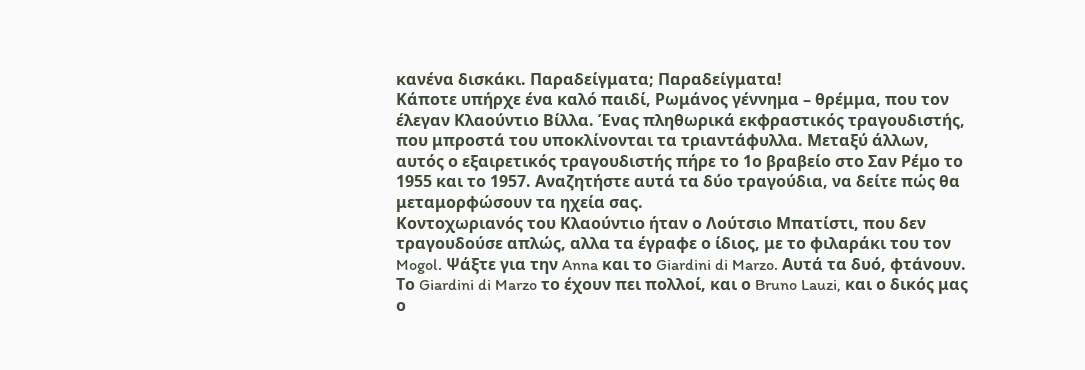κανένα δισκάκι. Παραδείγματα; Παραδείγματα!
Κάποτε υπήρχε ένα καλό παιδί, Ρωμάνος γέννημα – θρέμμα, που τον έλεγαν Κλαούντιο Βίλλα. Ένας πληθωρικά εκφραστικός τραγουδιστής, που μπροστά του υποκλίνονται τα τριαντάφυλλα. Μεταξύ άλλων, αυτός ο εξαιρετικός τραγουδιστής πήρε το 1ο βραβείο στο Σαν Ρέμο το 1955 και το 1957. Αναζητήστε αυτά τα δύο τραγούδια, να δείτε πώς θα μεταμορφώσουν τα ηχεία σας.
Κοντοχωριανός του Κλαούντιο ήταν ο Λούτσιο Μπατίστι, που δεν τραγουδούσε απλώς, αλλα τα έγραφε ο ίδιος, με το φιλαράκι του τον Mogol. Ψάξτε για την Anna και το Giardini di Marzo. Αυτά τα δυό, φτάνουν. Το Giardini di Marzo το έχουν πει πολλοί, και ο Bruno Lauzi, και ο δικός μας ο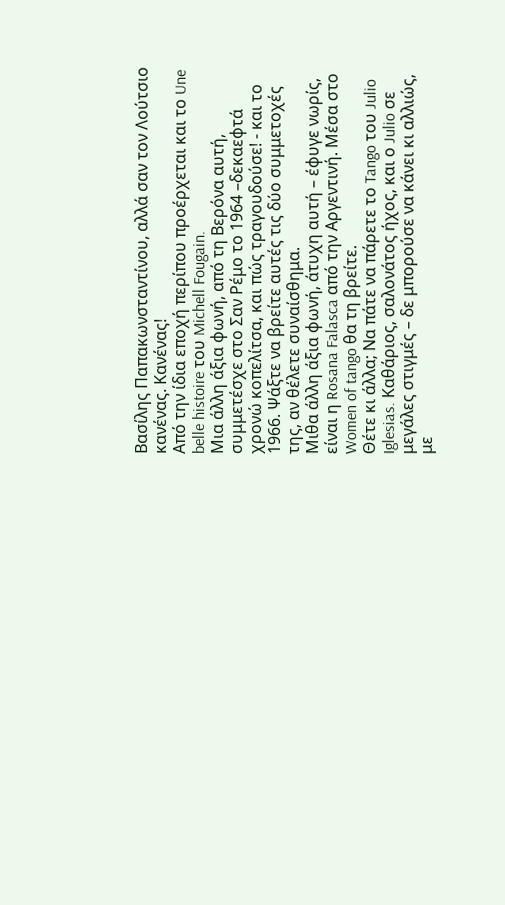Βασίλης Παπακωνσταντίνου, αλλά σαν τον Λούτσιο κανένας. Κανένας!
Από την ίδια εποχή περίπου προέρχεται και το Une belle histoire του Michell Fougain.
Μια άλλη άξια φωνή, από τη Βερόνα αυτή, συμμετέσχε στο Σαν Ρέμο το 1964 –δεκαεφτά χρονώ κοπελίτσα, και πώς τραγουδούσε! - και το 1966. Ψάξτε να βρείτε αυτές τις δύο συμμετοχές της, αν θέλετε συναίσθημα.
Μιθα άλλη άξια φωνή, άτυχη αυτή – έφυγε νωρίς, είναι η Rosana Falasca από την Αργεντινή. Μέσα στο Women of tango θα τη βρείτε.
Θέτε κι άλλα; Να πάτε να πάρετε το Tango του Julio Iglesias. Καθάριος, σαλονάτος ήχος, και ο Julio σε μεγάλες στιγμές – δε μπορούσε να κάνει κι αλλιώς, με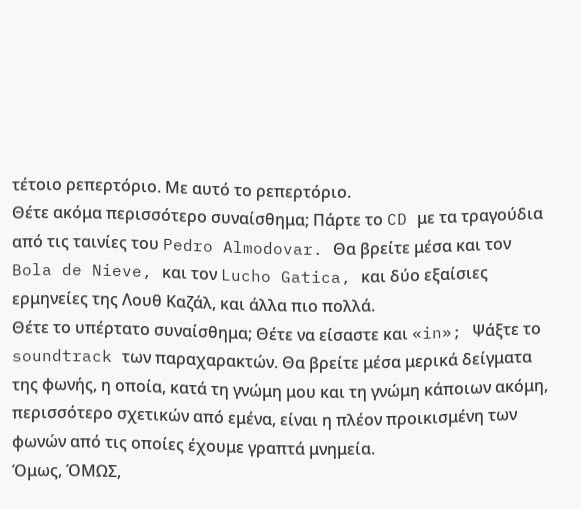τέτοιο ρεπερτόριο. Με αυτό το ρεπερτόριο.
Θέτε ακόμα περισσότερο συναίσθημα; Πάρτε το CD με τα τραγούδια από τις ταινίες του Pedro Almodovar. Θα βρείτε μέσα και τον Bola de Nieve, και τον Lucho Gatica, και δύο εξαίσιες ερμηνείες της Λουθ Καζάλ, και άλλα πιο πολλά.
Θέτε το υπέρτατο συναίσθημα; Θέτε να είσαστε και «in»; Ψάξτε το soundtrack των παραχαρακτών. Θα βρείτε μέσα μερικά δείγματα της φωνής, η οποία, κατά τη γνώμη μου και τη γνώμη κάποιων ακόμη, περισσότερο σχετικών από εμένα, είναι η πλέον προικισμένη των φωνών από τις οποίες έχουμε γραπτά μνημεία.
Όμως, ΌΜΩΣ,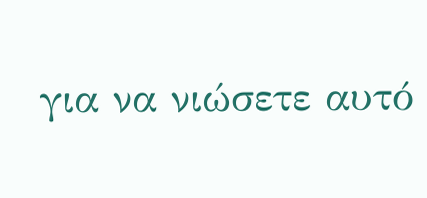για να νιώσετε αυτό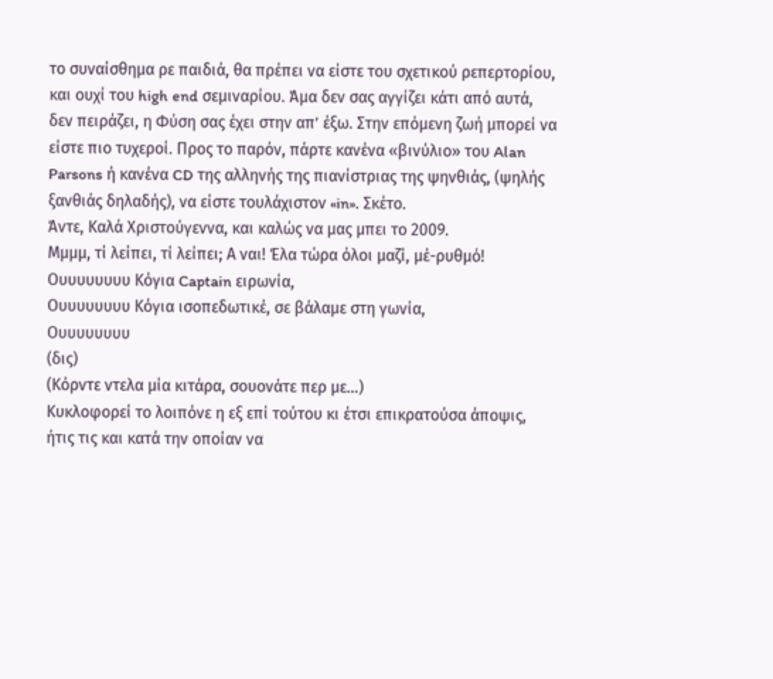το συναίσθημα ρε παιδιά, θα πρέπει να είστε του σχετικού ρεπερτορίου, και ουχί του high end σεμιναρίου. Άμα δεν σας αγγίζει κάτι από αυτά, δεν πειράζει, η Φύση σας έχει στην απ’ έξω. Στην επόμενη ζωή μπορεί να είστε πιο τυχεροί. Προς το παρόν, πάρτε κανένα «βινύλιο» του Alan Parsons ή κανένα CD της αλληνής της πιανίστριας της ψηνθιάς, (ψηλής ξανθιάς δηλαδής), να είστε τουλάχιστον «in». Σκέτο.
Άντε, Καλά Χριστούγεννα, και καλώς να μας μπει το 2009.
Μμμμ, τί λείπει, τί λείπει; Α ναι! Έλα τώρα όλοι μαζί, μέ-ρυθμό!
Ουυυυυυυυ Κόγια Captain ειρωνία,
Ουυυυυυυυ Κόγια ισοπεδωτικέ, σε βάλαμε στη γωνία,
Ουυυυυυυυ
(δις)
(Κόρντε ντελα μία κιτάρα, σουονάτε περ με...)
Κυκλοφορεί το λοιπόνε η εξ επί τούτου κι έτσι επικρατούσα άποψις, ήτις τις και κατά την οποίαν να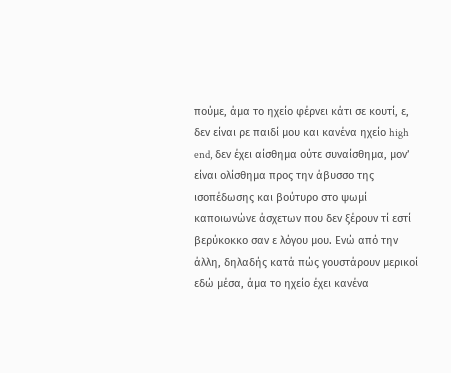πούμε, άμα το ηχείο φέρνει κάτι σε κουτί, ε, δεν είναι ρε παιδί μου και κανένα ηχείο high end, δεν έχει αίσθημα ούτε συναίσθημα, μον’ είναι ολίσθημα προς την άβυσσο της ισοπέδωσης και βούτυρο στο ψωμί καποιωνώνε άσχετων που δεν ξέρουν τί εστί βερύκοκκο σαν ε λόγου μου. Ενώ από την άλλη, δηλαδής κατά πώς γουστάρουν μερικοί εδώ μέσα, άμα το ηχείο έχει κανένα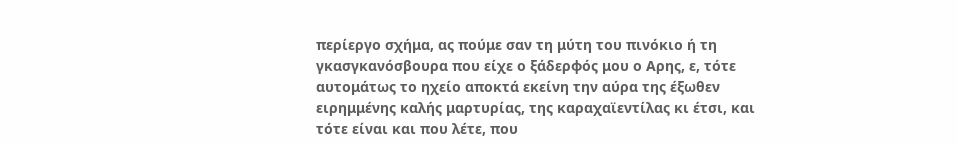περίεργο σχήμα, ας πούμε σαν τη μύτη του πινόκιο ή τη γκασγκανόσβουρα που είχε ο ξάδερφός μου ο Αρης, ε, τότε αυτομάτως το ηχείο αποκτά εκείνη την αύρα της έξωθεν ειρημμένης καλής μαρτυρίας, της καραχαϊεντίλας κι έτσι, και τότε είναι και που λέτε, που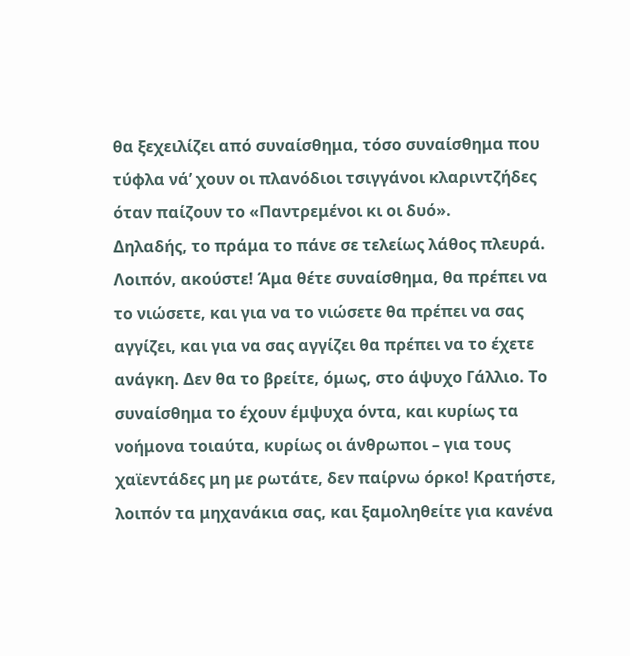θα ξεχειλίζει από συναίσθημα, τόσο συναίσθημα που τύφλα νά’ χουν οι πλανόδιοι τσιγγάνοι κλαριντζήδες όταν παίζουν το «Παντρεμένοι κι οι δυό».
Δηλαδής, το πράμα το πάνε σε τελείως λάθος πλευρά. Λοιπόν, ακούστε! Άμα θέτε συναίσθημα, θα πρέπει να το νιώσετε, και για να το νιώσετε θα πρέπει να σας αγγίζει, και για να σας αγγίζει θα πρέπει να το έχετε ανάγκη. Δεν θα το βρείτε, όμως, στο άψυχο Γάλλιο. Το συναίσθημα το έχουν έμψυχα όντα, και κυρίως τα νοήμονα τοιαύτα, κυρίως οι άνθρωποι – για τους χαϊεντάδες μη με ρωτάτε, δεν παίρνω όρκο! Κρατήστε, λοιπόν τα μηχανάκια σας, και ξαμοληθείτε για κανένα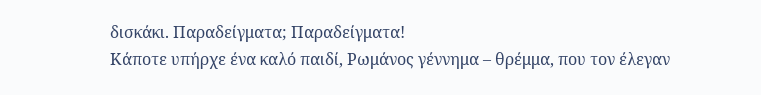δισκάκι. Παραδείγματα; Παραδείγματα!
Κάποτε υπήρχε ένα καλό παιδί, Ρωμάνος γέννημα – θρέμμα, που τον έλεγαν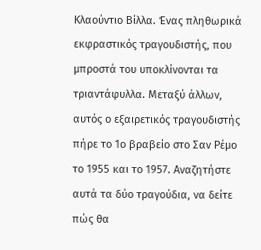Κλαούντιο Βίλλα. Ένας πληθωρικά εκφραστικός τραγουδιστής, που μπροστά του υποκλίνονται τα τριαντάφυλλα. Μεταξύ άλλων, αυτός ο εξαιρετικός τραγουδιστής πήρε το 1ο βραβείο στο Σαν Ρέμο το 1955 και το 1957. Αναζητήστε αυτά τα δύο τραγούδια, να δείτε πώς θα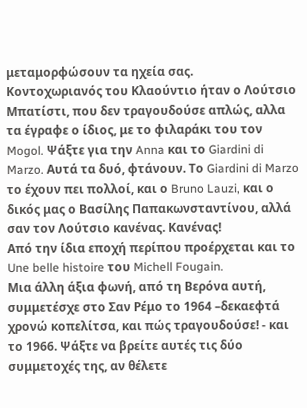μεταμορφώσουν τα ηχεία σας.
Κοντοχωριανός του Κλαούντιο ήταν ο Λούτσιο Μπατίστι, που δεν τραγουδούσε απλώς, αλλα τα έγραφε ο ίδιος, με το φιλαράκι του τον Mogol. Ψάξτε για την Anna και το Giardini di Marzo. Αυτά τα δυό, φτάνουν. Το Giardini di Marzo το έχουν πει πολλοί, και ο Bruno Lauzi, και ο δικός μας ο Βασίλης Παπακωνσταντίνου, αλλά σαν τον Λούτσιο κανένας. Κανένας!
Από την ίδια εποχή περίπου προέρχεται και το Une belle histoire του Michell Fougain.
Μια άλλη άξια φωνή, από τη Βερόνα αυτή, συμμετέσχε στο Σαν Ρέμο το 1964 –δεκαεφτά χρονώ κοπελίτσα, και πώς τραγουδούσε! - και το 1966. Ψάξτε να βρείτε αυτές τις δύο συμμετοχές της, αν θέλετε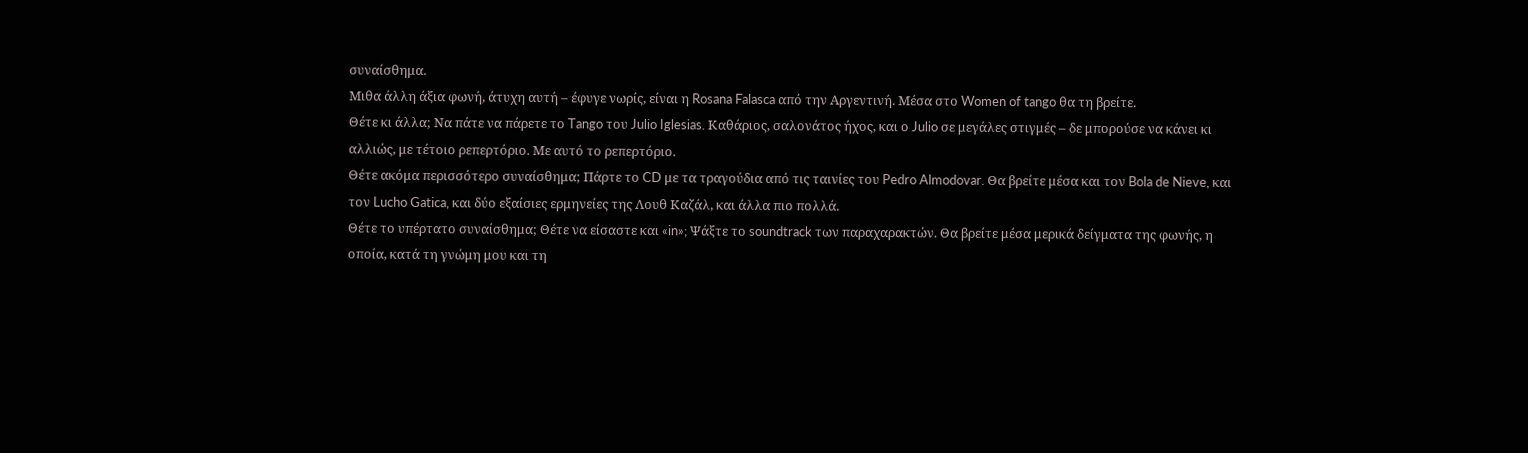συναίσθημα.
Μιθα άλλη άξια φωνή, άτυχη αυτή – έφυγε νωρίς, είναι η Rosana Falasca από την Αργεντινή. Μέσα στο Women of tango θα τη βρείτε.
Θέτε κι άλλα; Να πάτε να πάρετε το Tango του Julio Iglesias. Καθάριος, σαλονάτος ήχος, και ο Julio σε μεγάλες στιγμές – δε μπορούσε να κάνει κι αλλιώς, με τέτοιο ρεπερτόριο. Με αυτό το ρεπερτόριο.
Θέτε ακόμα περισσότερο συναίσθημα; Πάρτε το CD με τα τραγούδια από τις ταινίες του Pedro Almodovar. Θα βρείτε μέσα και τον Bola de Nieve, και τον Lucho Gatica, και δύο εξαίσιες ερμηνείες της Λουθ Καζάλ, και άλλα πιο πολλά.
Θέτε το υπέρτατο συναίσθημα; Θέτε να είσαστε και «in»; Ψάξτε το soundtrack των παραχαρακτών. Θα βρείτε μέσα μερικά δείγματα της φωνής, η οποία, κατά τη γνώμη μου και τη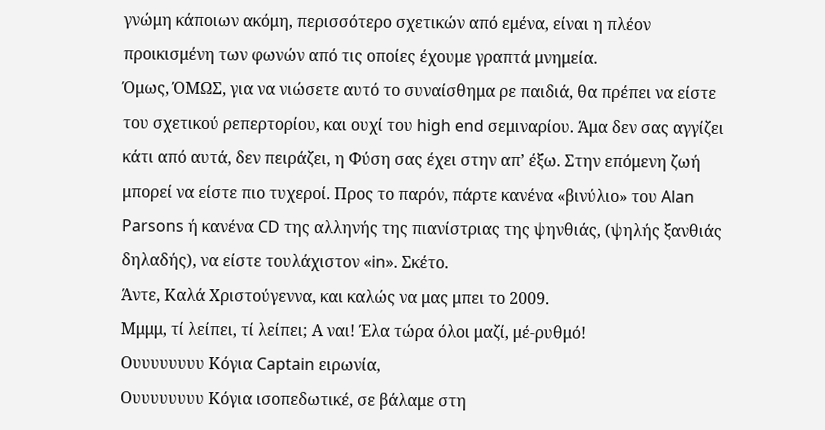γνώμη κάποιων ακόμη, περισσότερο σχετικών από εμένα, είναι η πλέον προικισμένη των φωνών από τις οποίες έχουμε γραπτά μνημεία.
Όμως, ΌΜΩΣ, για να νιώσετε αυτό το συναίσθημα ρε παιδιά, θα πρέπει να είστε του σχετικού ρεπερτορίου, και ουχί του high end σεμιναρίου. Άμα δεν σας αγγίζει κάτι από αυτά, δεν πειράζει, η Φύση σας έχει στην απ’ έξω. Στην επόμενη ζωή μπορεί να είστε πιο τυχεροί. Προς το παρόν, πάρτε κανένα «βινύλιο» του Alan Parsons ή κανένα CD της αλληνής της πιανίστριας της ψηνθιάς, (ψηλής ξανθιάς δηλαδής), να είστε τουλάχιστον «in». Σκέτο.
Άντε, Καλά Χριστούγεννα, και καλώς να μας μπει το 2009.
Μμμμ, τί λείπει, τί λείπει; Α ναι! Έλα τώρα όλοι μαζί, μέ-ρυθμό!
Ουυυυυυυυ Κόγια Captain ειρωνία,
Ουυυυυυυυ Κόγια ισοπεδωτικέ, σε βάλαμε στη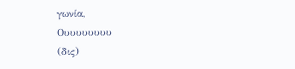γωνία,
Ουυυυυυυυ
(δις)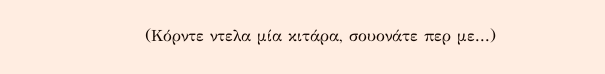(Κόρντε ντελα μία κιτάρα, σουονάτε περ με...)